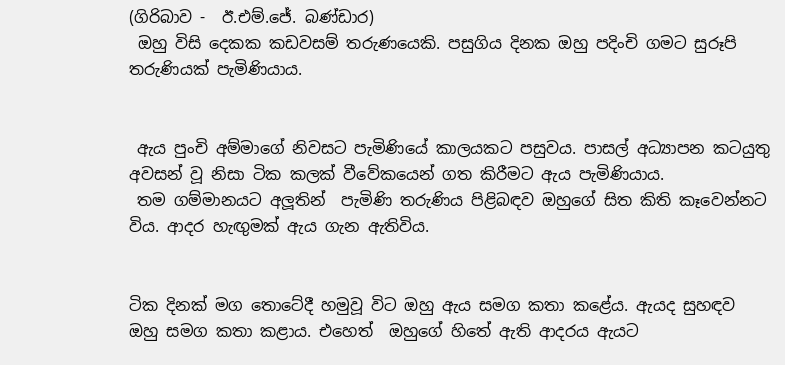(ගිරිබාව -  ඊ.එම්.ජේ. බණ්ඩාර)
 ඔහු විසි දෙකක කඩවසම් තරුණයෙකි. පසුගිය දිනක ඔහු පදිංචි ගමට සුරූපි තරුණියක් පැමිණියාය.


 ඇය පුංචි අම්මාගේ නිවසට පැමිණියේ කාලයකට පසුවය. පාසල් අධ්‍යාපන කටයුතු අවසන් වූ නිසා ටික කලක් වීවේකයෙන් ගත කිරීමට ඇය පැමිණියාය.
 තම ගම්මානයට අලූතින්  පැමිණි තරුණිය පිළිබඳව ඔහුගේ සිත කිති කෑවෙන්නට විය. ආදර හැඟුමක් ඇය ගැන ඇතිවිය.


ටික දිනක් මග තොටේදී හමුවූ විට ඔහු ඇය සමග කතා කළේය. ඇයද සුහඳව ඔහු සමග කතා කළාය. එහෙත්  ඔහුගේ හිතේ ඇති ආදරය ඇයට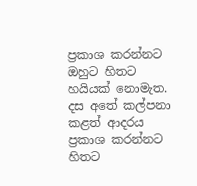ප්‍රකාශ කරන්නට ඔහුට හිතට හයියක් නොමැත. දස අතේ කල්පනා කළත් ආදරය ප්‍රකාශ කරන්නට  හිතට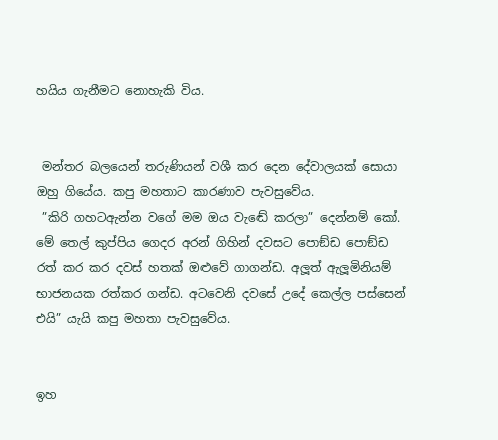හයිය ගැනීමට නොහැකි විය.


 මන්තර බලයෙන් තරුණියන් වශී කර දෙන දේවාලයක් සොයා ඔහු ගියේය. කපු මහතාට කාරණාව පැවසුවේය.
 ”කිරි ගහටඇන්න වගේ මම ඔය වැඬේ කරලා” දෙන්නම් කෝ. මේ තෙල් කුප්පිය ගෙදර අරන් ගිහින් දවසට පොඞ්ඩ පොඞ්ඩ රත් කර කර දවස් හතක් ඔළුවේ ගාගන්ඩ. අලූත් ඇලූමිනියම් භාජනයක රත්කර ගන්ඩ. අටවෙනි දවසේ උදේ කෙල්ල පස්සෙන් එයි” යැයි කපු මහතා පැවසුවේය.


ඉහ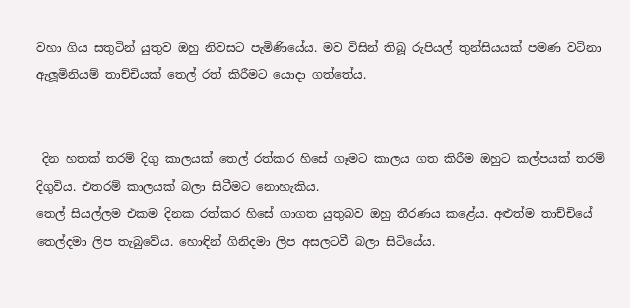වහා ගිය සතුටින් යුතුව ඔහු නිවසට පැමිණියේය. මව විසින් තිබූ රුපියල් තුන්සියයක් පමණ වටිනා ඇලූමිනියම් තාච්චියක් තෙල් රත් කිරීමට යොදා ගත්තේය.


 දින හතක් තරම් දිගු කාලයක් තෙල් රත්කර හිසේ ගෑමට කාලය ගත කිරීම ඔහුට කල්පයක් තරම් දිගුවිය. එතරම් කාලයක් බලා සිටීමට නොහැකිය.
තෙල් සියල්ලම එකම දිනක රත්කර හිසේ ගාගත යුතුබව ඔහු තීරණය කළේය. අළුත්ම තාච්චියේ තෙල්දමා ලිප තැබුවේය. හොඳින් ගිනිදමා ලිප අසලටවී බලා සිටියේය.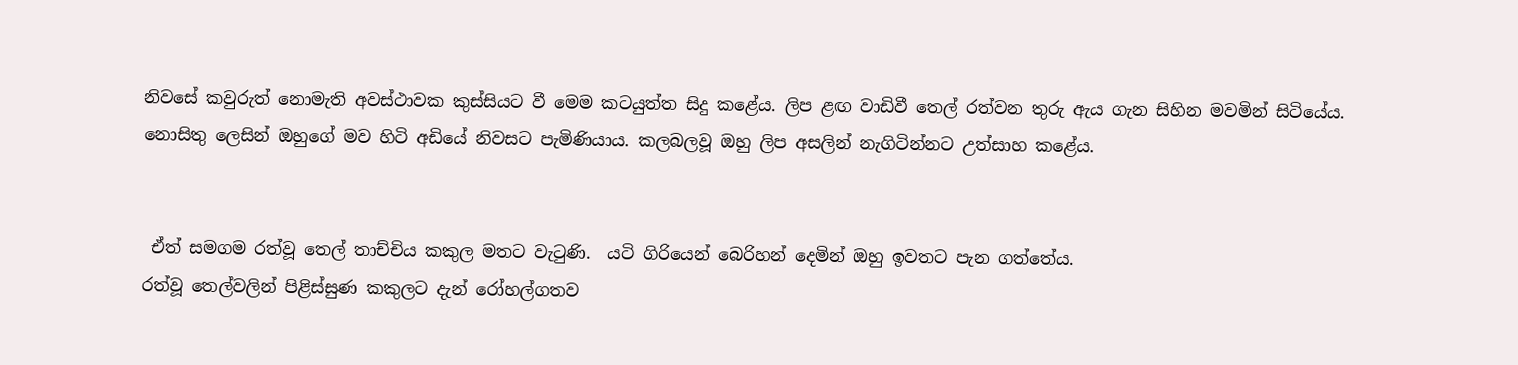නිවසේ කවුරුත් නොමැති අවස්ථාවක කුස්සියට වී මෙම කටයුත්ත සිදු කළේය. ලිප ළඟ වාඩිවී තෙල් රත්වන තුරු ඇය ගැන සිහින මවමින් සිටියේය.
නොසිතු ලෙසින් ඔහුගේ මව හිටි අඩියේ නිවසට පැමිණියාය. කලබලවූ ඔහු ලිප අසලින් නැගිටින්නට උත්සාහ කළේය.


 ඒත් සමගම රත්වූ තෙල් තාච්චිය කකුල මතට වැටුණි.  යටි ගිරියෙන් බෙරිහන් දෙමින් ඔහු ඉවතට පැන ගත්තේය.
රත්වූ තෙල්වලින් පිළිස්සුණ කකුලට දැන් රෝහල්ගතව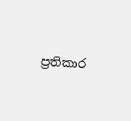ප්‍රතිකාර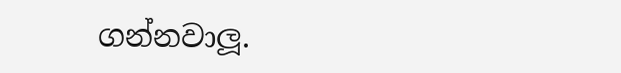ගන්නවාලූ.